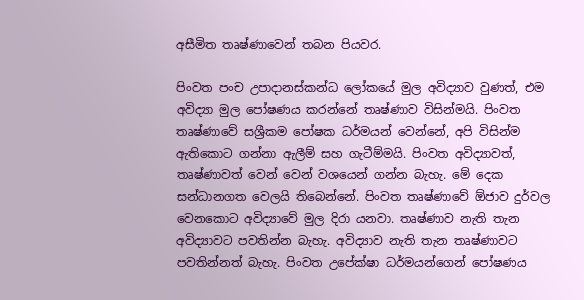අසීමිත තෘෂ්ණාවෙන් තබන පියවර.

පිංවත පංච උපාදානස්කන්ධ ලෝකයේ මුල අවිද්‍යාව වුණත්, එම අවිද්‍යා මුල පෝෂණය කරන්නේ තෘෂ්ණාව විසින්මයි. පිංවත තෘෂ්ණාවේ සශ්‍රීකම පෝෂක ධර්මයන් වෙන්නේ, අපි විසින්ම ඇතිකොට ගන්නා ඇලීම් සහ ගැටීම්මයි. පිංවත අවිද්‍යාවත්, තෘෂ්ණාවත් වෙන් වෙන් වශයෙන් ගන්න බැහැ. මේ දෙක සන්ධානගත වෙලයි තිබෙන්නේ. පිංවත තෘෂ්ණාවේ ඕජාව දුර්වල වෙනකොට අවිද්‍යාවේ මුල දිරා යනවා. තෘෂ්ණාව නැති තැන අවිද්‍යාවට පවතින්න බැහැ. අවිද්‍යාව නැති තැන තෘෂ්ණාවට පවතින්නත් බැහැ. පිංවත උපේක්ෂා ධර්මයන්ගෙන් පෝෂණය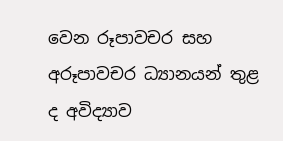වෙන රූපාවචර සහ අරූපාවචර ධ්‍යානයන් තුළ ද අවිද්‍යාව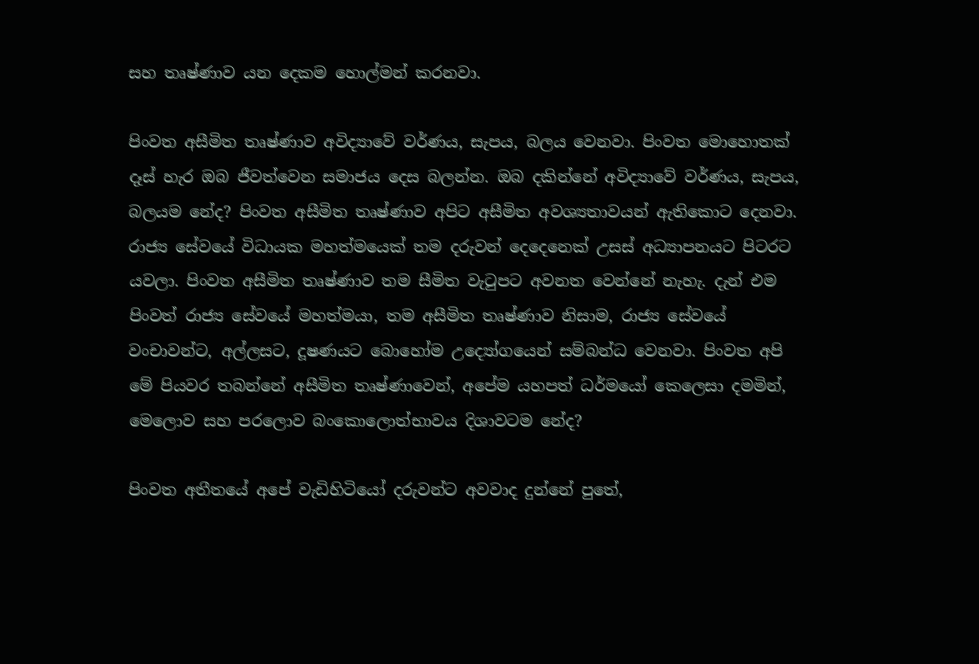සහ තෘෂ්ණාව යන දෙකම හොල්මන් කරනවා.

පිංවත අසීමිත තෘෂ්ණාව අවිද්‍යාවේ වර්ණය, සැපය, බලය වෙනවා. පිංවත මොහොතක් දෑස් හැර ඔබ ජීවත්වෙන සමාජය දෙස බලන්න. ඔබ දකින්නේ අවිද්‍යාවේ වර්ණය, සැපය, බලයම නේද? පිංවත අසීමිත තෘෂ්ණාව අපිට අසීමිත අවශ්‍යතාවයන් ඇතිකොට දෙනවා. රාජ්‍ය සේවයේ විධායක මහත්මයෙක් තම දරුවන් දෙදෙනෙක් උසස් අධ්‍යාපනයට පිටරට යවලා. පිංවත අසීමිත තෘෂ්ණාව තම සීමිත වැටුපට අවනත වෙන්නේ නැහැ. දැන් එම පිංවත් රාජ්‍ය සේවයේ මහත්මයා, තම අසීමිත තෘෂ්ණාව නිසාම, රාජ්‍ය සේවයේ වංචාවන්ට, අල්ලසට, දූෂණයට බොහෝම උද්‍යෝගයෙන් සම්බන්ධ වෙනවා. පිංවත අපි මේ පියවර තබන්නේ අසීමිත තෘෂ්ණාවෙන්, අපේම යහපත් ධර්මයෝ කෙලෙසා දමමින්, මෙලොව සහ පරලොව බංකොලොත්භාවය දිශාවටම නේද?

පිංවත අතීතයේ අපේ වැඩිහිටියෝ දරුවන්ට අවවාද දුන්නේ පුතේ,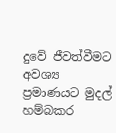දුවේ ජීවත්වීමට අවශ්‍ය ප්‍රමාණයට මුදල් හම්බකර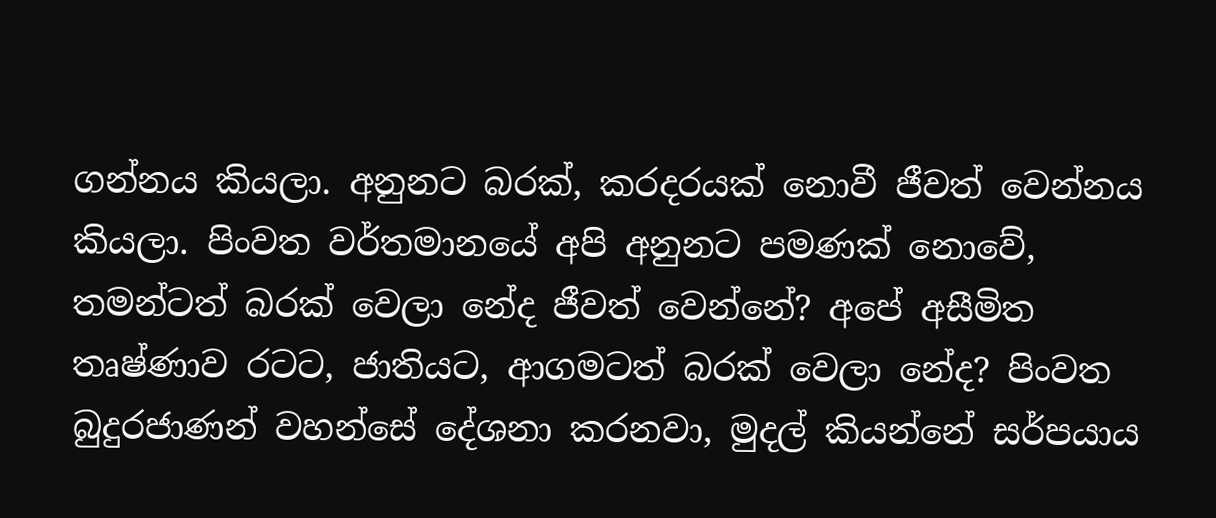ගන්නය කියලා. අනුනට බරක්, කරදරයක් නොවී ජීවත් වෙන්නය කියලා. පිංවත වර්තමානයේ අපි අනුනට පමණක් නොවේ, තමන්ටත් බරක් වෙලා නේද ජීවත් වෙන්නේ? අපේ අසීමිත තෘෂ්ණාව රටට, ජාතියට, ආගමටත් බරක් වෙලා නේද? පිංවත බුදුරජාණන් වහන්සේ දේශනා කරනවා, මුදල් කියන්නේ සර්පයාය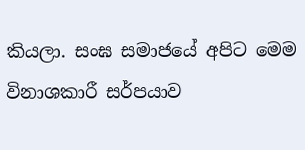කියලා. සංඝ සමාජයේ අපිට මෙම විනාශකාරී සර්පයාව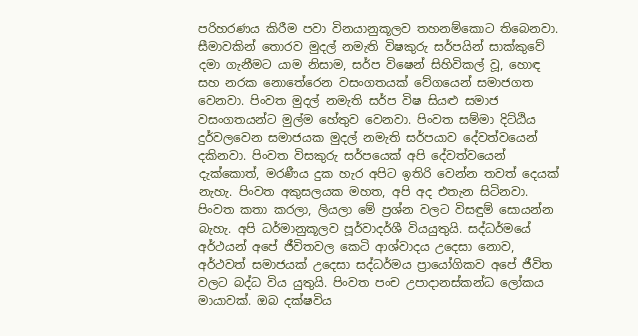පරිහරණය කිරීම පවා විනයානුකූලව තහනම්කොට තිබෙනවා. සීමාවකින් තොරව මුදල් නමැති විෂකුරු සර්පයින් සාක්කුවේ දමා ගැනීමට යාම නිසාම, සර්ප විෂෙන් සිහිවිකල් වූ, හොඳ සහ නරක නොතේරෙන වසංගතයක් වේගයෙන් සමාජගත වෙනවා. පිංවත මුදල් නමැති සර්ප විෂ සියළු සමාජ වසංගතයන්ට මුල්ම හේතුව වෙනවා. පිංවත සම්මා දිට්ඨිය දුර්වලවෙන සමාජයක මුදල් නමැති සර්පයාව දේවත්වයෙන් දකිනවා. පිංවත විසකුරු සර්පයෙක් අපි දේවත්වයෙන් දැක්කොත්, මරණීය දුක හැර අපිට ඉතිරි වෙන්න තවත් දෙයක් නැහැ. පිංවත අකුසලයක මහත, අපි අද එතැන සිටිනවා. පිංවත කතා කරලා, ලියලා මේ ප්‍රශ්න වලට විසඳුම් සොයන්න බැහැ. අපි ධර්මානුකූලව පූර්වාදර්ශී වියයුතුයි. සද්ධර්මයේ අර්ථයන් අපේ ජීවිතවල කෙටි ආශ්වාදය උදෙසා නොව, අර්ථවත් සමාජයක් උදෙසා සද්ධර්මය ප්‍රායෝගිකව අපේ ජීවිත වලට බද්ධ විය යුතුයි. පිංවත පංච උපාදානස්කන්ධ ලෝකය මායාවක්. ඔබ දක්ෂවිය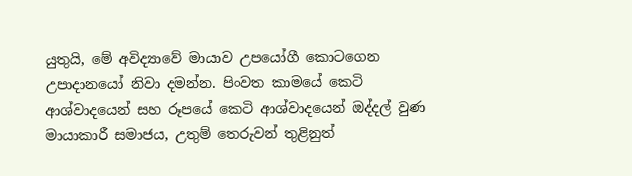යුතුයි, මේ අවිද්‍යාවේ මායාව උපයෝගී කොටගෙන උපාදානයෝ නිවා දමන්න. පිංවත කාමයේ කෙටි ආශ්වාදයෙන් සහ රූපයේ කෙටි ආශ්වාදයෙන් ඔද්දල් වුණ මායාකාරී සමාජය, උතුම් තෙරුවන් තුළිනුත්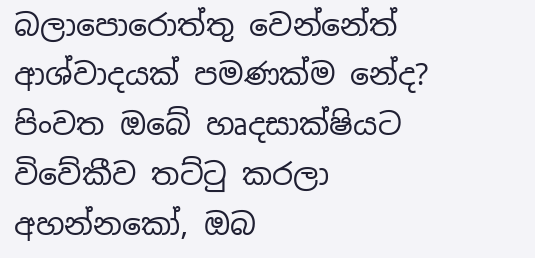බලාපොරොත්තු වෙන්නේත් ආශ්වාදයක් පමණක්ම නේද? පිංවත ඔබේ හෘදසාක්ෂියට විවේකීව තට්ටු කරලා අහන්නකෝ, ඔබ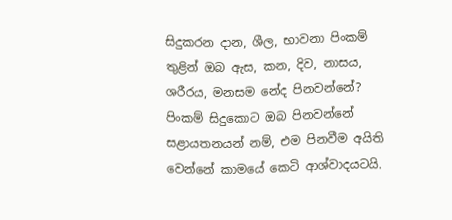සිදුකරන දාන, ශීල, භාවනා පිංකම් තුළින් ඔබ ඇස, කන, දිව, නාසය, ශරීරය, මනසම නේද පිනවන්නේ? පිංකම් සිදුකොට ඔබ පිනවන්නේ සළායතනයන් නම්, එම පිනවීම අයිති වෙන්නේ කාමයේ කෙටි ආශ්වාදයටයි.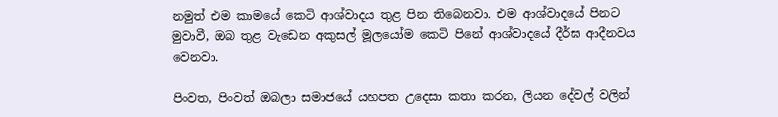නමුත් එම කාමයේ කෙටි ආශ්වාදය තුළ පින තිබෙනවා. එම ආශ්වාදයේ පිනට මුවාවී, ඔබ තුළ වැඩෙන අකුසල් මූලයෝම කෙටි පිනේ ආශ්වාදයේ දීර්ඝ ආදීනවය වෙනවා.

පිංවත, පිංවත් ඔබලා සමාජයේ යහපත උදෙසා කතා කරන, ලියන දේවල් වලින්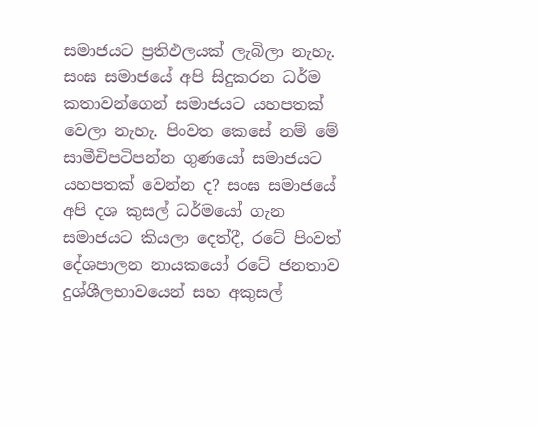සමාජයට ප්‍රතිඵලයක් ලැබිලා නැහැ. සංඝ සමාජයේ අපි සිදුකරන ධර්ම කතාවන්ගෙන් සමාජයට යහපතක් වෙලා නැහැ. පිංවත කෙසේ නම් මේ සාමීචිපටිපන්න ගුණයෝ සමාජයට යහපතක් වෙන්න ද? සංඝ සමාජයේ අපි දශ කුසල් ධර්මයෝ ගැන සමාජයට කියලා දෙත්දී, රටේ පිංවත් දේශපාලන නායකයෝ රටේ ජනතාව දුශ්ශීලභාවයෙන් සහ අකුසල්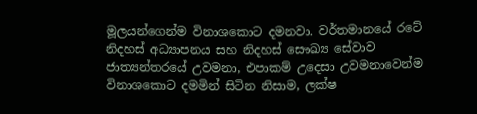මූලයන්ගෙන්ම විනාශකොට දමනවා. වර්තමානයේ රටේ නිදහස් අධ්‍යාපනය සහ නිදහස් සෞඛ්‍ය සේවාව ජාත්‍යන්තරයේ උවමනා, එපාකම් උදෙසා උවමනාවෙන්ම විනාශකොට දමමින් සිටින නිසාම, ලක්ෂ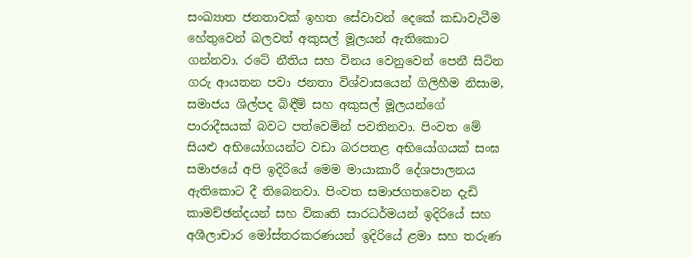සංඛ්‍යාත ජනතාවක් ඉහත සේවාවන් දෙකේ කඩාවැටීම හේතුවෙන් බලවත් අකුසල් මූලයන් ඇතිකොට ගන්නවා. රටේ නීතිය සහ විනය වෙනුවෙන් පෙනී සිටින ගරු ආයතන පවා ජනතා විශ්වාසයෙන් ගිලිහීම නිසාම, සමාජය ශිල්පද බිඳීම් සහ අකුසල් මූලයන්ගේ පාරාදීසයක් බවට පත්වෙමින් පවතිනවා. පිංවත මේ සියළු අභියෝගයන්ට වඩා බරපතළ අභියෝගයක් සංඝ සමාජයේ අපි ඉදිරියේ මෙම මායාකාරී දේශපාලනය ඇතිකොට දී තිබෙනවා. පිංවත සමාජගතවෙන දැඩි කාමච්ඡන්දයන් සහ විකෘති සාරධර්මයන් ඉදිරියේ සහ අශීලාචාර මෝස්තරකරණයන් ඉදිරියේ ළමා සහ තරුණ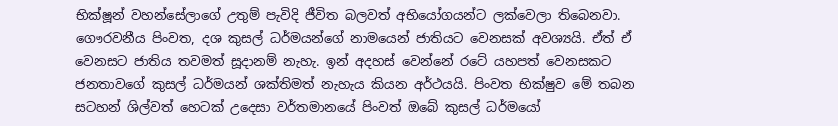භික්ෂූන් වහන්සේලාගේ උතුම් පැවිදි ජීවිත බලවත් අභියෝගයන්ට ලක්වෙලා තිබෙනවා. ගෞරවනීය පිංවත, දශ කුසල් ධර්මයන්ගේ නාමයෙන් ජාතියට වෙනසක් අවශ්‍යයි. ඒත් ඒ වෙනසට ජාතිය තවමත් සූදානම් නැහැ. ඉන් අදහස් වෙන්නේ රටේ යහපත් වෙනසකට ජනතාවගේ කුසල් ධර්මයන් ශක්තිමත් නැහැය කියන අර්ථයයි. පිංවත භික්ෂුව මේ තබන සටහන් ශිල්වත් හෙටක් උදෙසා වර්තමානයේ පිංවත් ඔබේ කුසල් ධර්මයෝ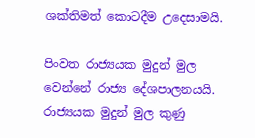ශක්තිමත් කොටදීම උදෙසාමයි.

පිංවත රාජ්‍යයක මුදුන් මුල වෙන්නේ රාජ්‍ය දේශපාලනයයි. රාජ්‍යයක මුදුන් මුල කුණු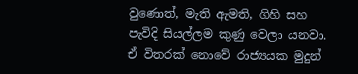වුණොත්, මැති ඇමති, ගිහි සහ පැවිදි සියල්ලම කුණු වෙලා යනවා. ඒ විතරක් නොවේ රාජ්‍යයක මුදුන්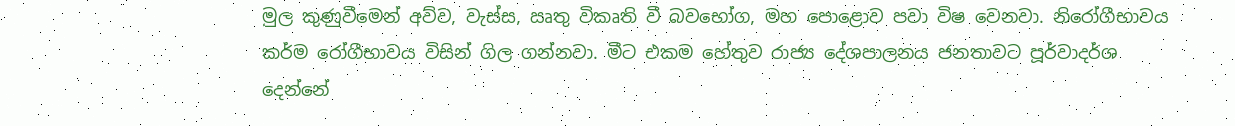මුල කුණුවීමෙන් අව්ව, වැස්ස, ඍතු විකෘති වී බවභෝග, මහ පොළොව පවා විෂ වෙනවා. නිරෝගීභාවය කර්ම රෝගීභාවය විසින් ගිල ගන්නවා. මීට එකම හේතුව රාජ්‍ය දේශපාලනය ජනතාවට පූර්වාදර්ශ දෙන්නේ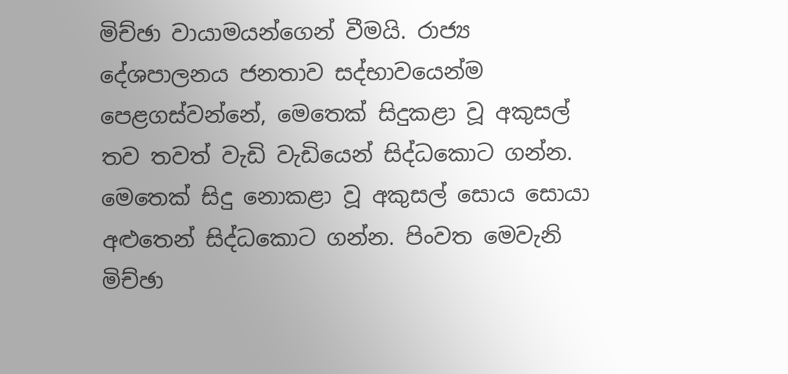මිච්ඡා වායාමයන්ගෙන් වීමයි. රාජ්‍ය දේශපාලනය ජනතාව සද්භාවයෙන්ම පෙළගස්වන්නේ, මෙතෙක් සිදුකළා වූ අකුසල් තව තවත් වැඩි වැඩියෙන් සිද්ධකොට ගන්න. මෙතෙක් සිදු නොකළා වූ අකුසල් සොය සොයා අළුතෙන් සිද්ධකොට ගන්න. පිංවත මෙවැනි මිච්ඡා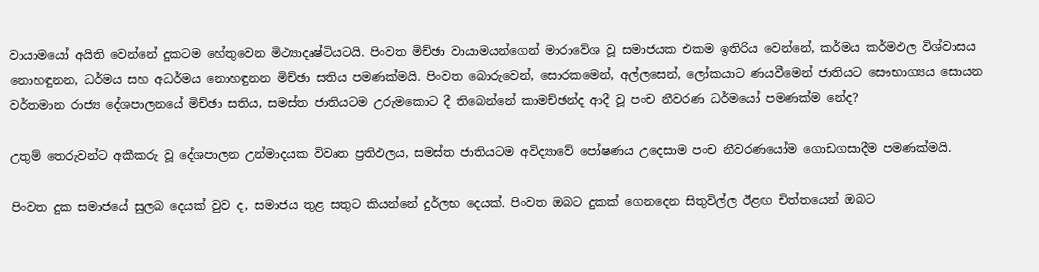වායාමයෝ අයිති වෙන්නේ දුකටම හේතුවෙන මිථ්‍යාදෘෂ්ටියටයි. පිංවත මිච්ඡා වායාමයන්ගෙන් මාරාවේශ වූ සමාජයක එකම ඉතිරිය වෙන්නේ, කර්මය කර්මඵල විශ්වාසය නොහඳුනන, ධර්මය සහ අධර්මය නොහඳුනන මිච්ඡා සතිය පමණක්මයි. පිංවත බොරුවෙන්, සොරකමෙන්, අල්ලසෙන්, ලෝකයාට ණයවීමෙන් ජාතියට සෞභාග්‍යය සොයන වර්තමාන රාජ්‍ය දේශපාලනයේ මිච්ඡා සතිය, සමස්ත ජාතියටම උරුමකොට දී තිබෙන්නේ කාමච්ඡන්ද ආදී වූ පංච නීවරණ ධර්මයෝ පමණක්ම නේද?

උතුම් තෙරුවන්ට අකීකරු වූ දේශපාලන උන්මාදයක විවෘත ප්‍රතිඵලය, සමස්ත ජාතියටම අවිද්‍යාවේ පෝෂණය උදෙසාම පංච නීවරණයෝම ගොඩගසාදීම පමණක්මයි.

පිංවත දුක සමාජයේ සුලබ දෙයක් වුව ද, සමාජය තුළ සතුට කියන්නේ දුර්ලභ දෙයක්. පිංවත ඔබට දුකක් ගෙනදෙන සිතුවිල්ල ඊළඟ චිත්තයෙන් ඔබට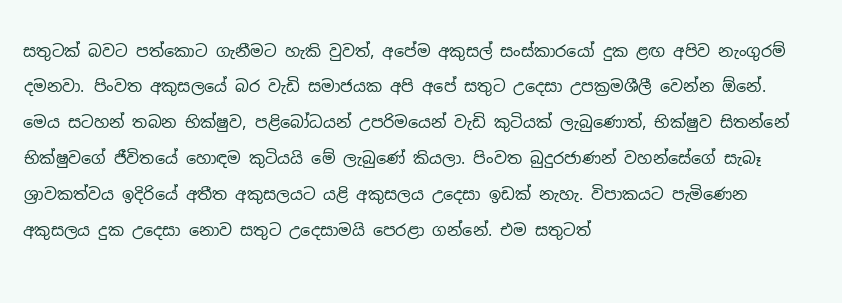සතුටක් බවට පත්කොට ගැනීමට හැකි වුවත්, අපේම අකුසල් සංස්කාරයෝ දුක ළඟ අපිව නැංගුරම් දමනවා. පිංවත අකුසලයේ බර වැඩි සමාජයක අපි අපේ සතුට උදෙසා උපක්‍රමශීලී වෙන්න ඕනේ. මෙය සටහන් තබන භික්ෂුව, පළිබෝධයන් උපරිමයෙන් වැඩි කුටියක් ලැබුණොත්, භික්ෂුව සිතන්නේ භික්ෂුවගේ ජීවිතයේ හොඳම කුටියයි මේ ලැබුණේ කියලා. පිංවත බුදුරජාණන් වහන්සේගේ සැබෑ ශ්‍රාවකත්වය ඉදිරියේ අතීත අකුසලයට යළි අකුසලය උදෙසා ඉඩක් නැහැ. විපාකයට පැමිණෙන අකුසලය දුක උදෙසා නොව සතුට උදෙසාමයි පෙරළා ගන්නේ. එම සතුටත්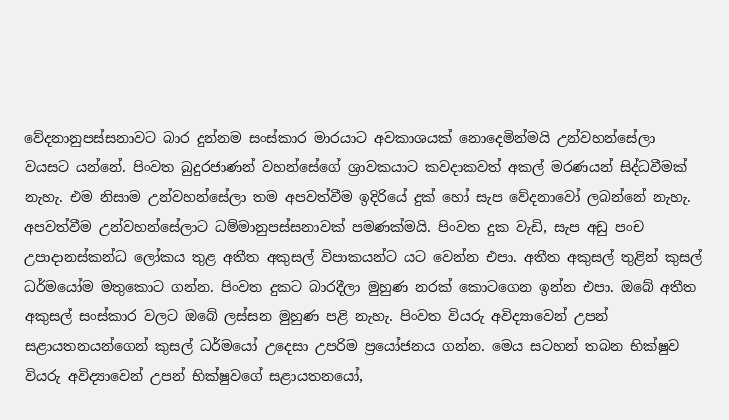වේදනානුපස්සනාවට බාර දුන්නම සංස්කාර මාරයාට අවකාශයක් නොදෙමින්මයි උන්වහන්සේලා වයසට යන්නේ. පිංවත බුදුරජාණන් වහන්සේගේ ශ්‍රාවකයාට කවදාකවත් අකල් මරණයන් සිද්ධවීමක් නැහැ. එම නිසාම උන්වහන්සේලා තම අපවත්වීම ඉදිරියේ දුක් හෝ සැප වේදනාවෝ ලබන්නේ නැහැ. අපවත්වීම උන්වහන්සේලාට ධම්මානුපස්සනාවක් පමණක්මයි. පිංවත දුක වැඩි, සැප අඩු පංච උපාදානස්කන්ධ ලෝකය තුළ අතීත අකුසල් විපාකයන්ට යට වෙන්න එපා. අතීත අකුසල් තුළින් කුසල් ධර්මයෝම මතුකොට ගන්න. පිංවත දුකට බාරදීලා මුහුණ නරක් කොටගෙන ඉන්න එපා. ඔබේ අතීත අකුසල් සංස්කාර වලට ඔබේ ලස්සන මුහුණ පළි නැහැ. පිංවත වියරු අවිද්‍යාවෙන් උපන් සළායතනයන්ගෙන් කුසල් ධර්මයෝ උදෙසා උපරිම ප්‍රයෝජනය ගන්න. මෙය සටහන් තබන භික්ෂුව වියරු අවිද්‍යාවෙන් උපන් භික්ෂුවගේ සළායතනයෝ,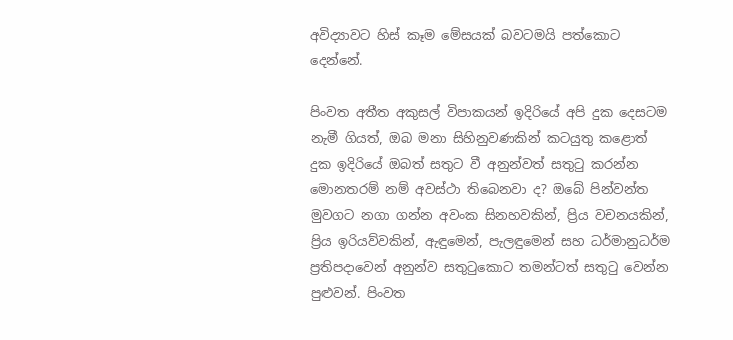අවිද්‍යාවට හිස් කෑම මේසයක් බවටමයි පත්කොට දෙන්නේ.

පිංවත අතීත අකුසල් විපාකයන් ඉදිරියේ අපි දුක දෙසටම නැමී ගියත්, ඔබ මනා සිහිනුවණකින් කටයුතු කළොත් දුක ඉදිරියේ ඔබත් සතුට වී අනුන්වත් සතුටු කරන්න මොනතරම් නම් අවස්ථා තිබෙනවා ද? ඔබේ පින්වන්ත මුවගට නගා ගන්න අවංක සිනහවකින්, ප්‍රිය වචනයකින්, ප්‍රිය ඉරියව්වකින්, ඇඳුමෙන්, පැලඳුමෙන් සහ ධර්මානුධර්ම ප්‍රතිපදාවෙන් අනුන්ව සතුටුකොට තමන්ටත් සතුටු වෙන්න පුළුවන්. පිංවත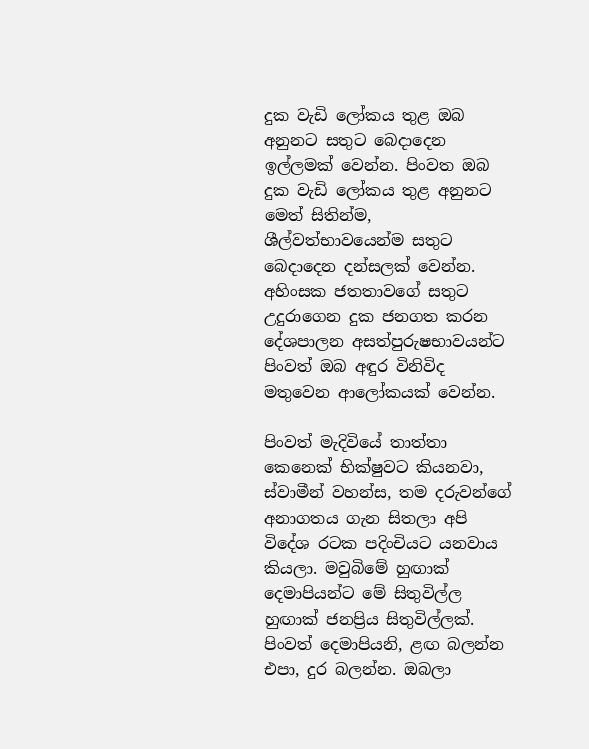දුක වැඩි ලෝකය තුළ ඔබ අනුනට සතුට බෙදාදෙන ඉල්ලමක් වෙන්න. පිංවත ඔබ දුක වැඩි ලෝකය තුළ අනුනට මෙත් සිතින්ම, ශීල්වත්භාවයෙන්ම සතුට බෙදාදෙන දන්සලක් වෙන්න. අහිංසක ජතතාවගේ සතුට උදුරාගෙන දුක ජනගත කරන දේශපාලන අසත්පුරුෂභාවයන්ට පිංවත් ඔබ අඳුර විනිවිද මතුවෙන ආලෝකයක් වෙන්න.

පිංවත් මැදිවියේ තාත්තා කෙනෙක් භික්ෂුවට කියනවා, ස්වාමීන් වහන්ස, තම දරුවන්ගේ අනාගතය ගැන සිතලා අපි විදේශ රටක පදිංචියට යනවාය කියලා. මවුබිමේ හුඟාක් දෙමාපියන්ට මේ සිතුවිල්ල හුඟාක් ජනප්‍රිය සිතුවිල්ලක්. පිංවත් දෙමාපියනි, ළඟ බලන්න එපා, දුර බලන්න. ඔබලා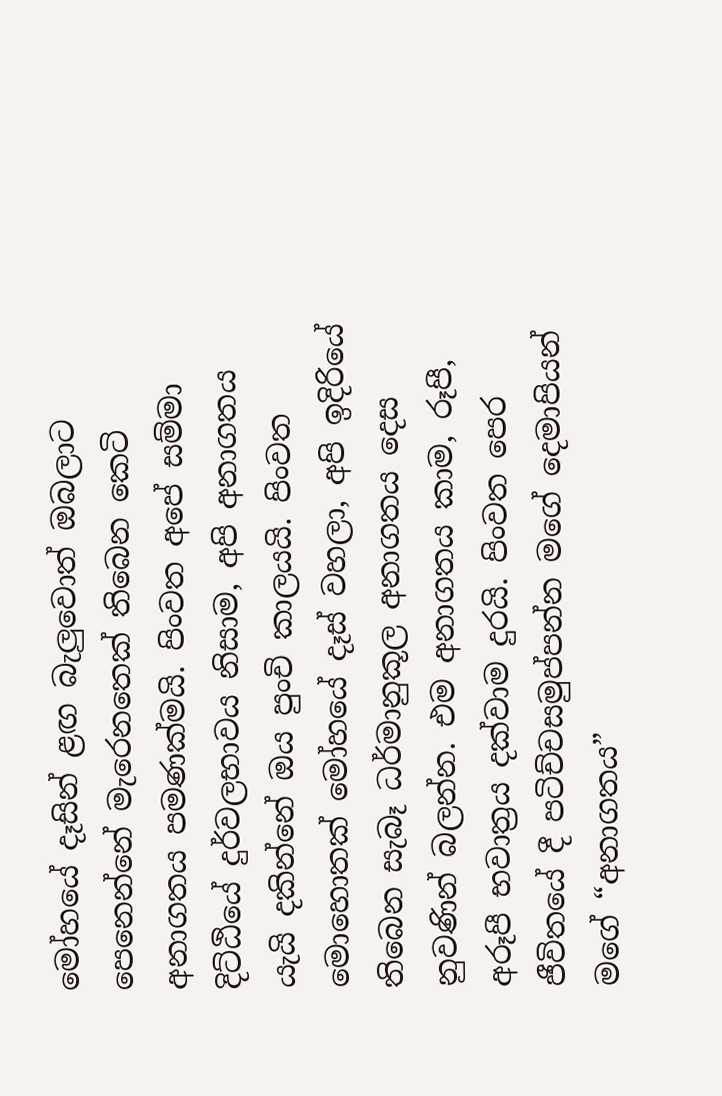මෝහයේ දෑසින් ළඟ බැලුවොත් ඔබලාට පෙනෙන්නේ මැරෙනතෙක් තිබෙන කෙටි අනාගතය පමණක්මයි. පිංවත අපේ සම්මා දිට්ඨියේ දුර්වලභාවය නිසාම, අපි අනාගතය යැයි දකින්නේ ඔය පුංචි කාලයයි. පිංවත මොහොතක් මෝහයේ දෑස් වහලා, අපි ඉදිරියේ තිබෙන සැබෑ ධර්මානුකූල අනාගතය දෙස නුවණින් බලන්න. එම අනාගතය කාම, රූපී, අරූපී භවාත්‍රය දක්වාම දුරයි. පිංවත පෙර ජීවිතයේ දී පටිච්චසමුප්පන්න මගේ දෙමාපියන් මගේ “අනාගතය”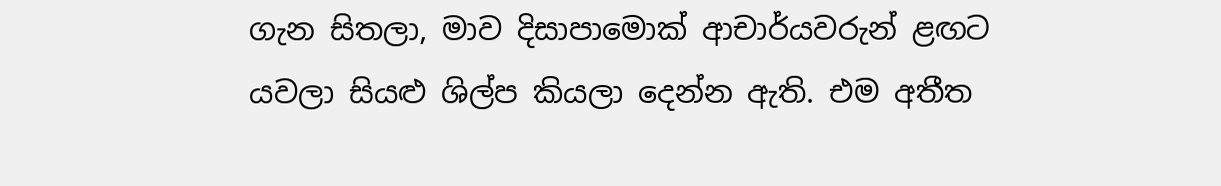ගැන සිතලා, මාව දිසාපාමොක් ආචාර්යවරුන් ළඟට යවලා සියළු ශිල්ප කියලා දෙන්න ඇති. එම අතීත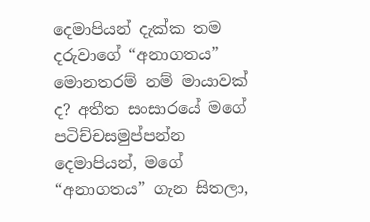දෙමාපියන් දැක්ක තම දරුවාගේ “අනාගතය” මොනතරම් නම් මායාවක් ද? අතීත සංසාරයේ මගේ පටිච්චසමුප්පන්න දෙමාපියන්, මගේ “අනාගතය” ගැන සිතලා,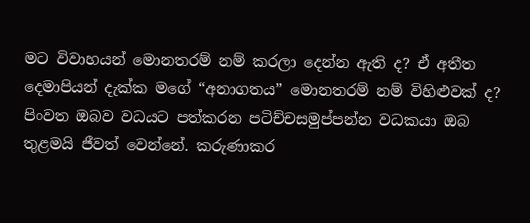මට විවාහයන් මොනතරම් නම් කරලා දෙන්න ඇති ද? ඒ අතීත දෙමාපියන් දැක්ක මගේ “අනාගතය” මොනතරම් නම් විහිළුවක් ද? පිංවත ඔබව වධයට පත්කරන පටිච්චසමුප්පන්න වධකයා ඔබ තුළමයි ජීවත් වෙන්නේ. කරුණාකර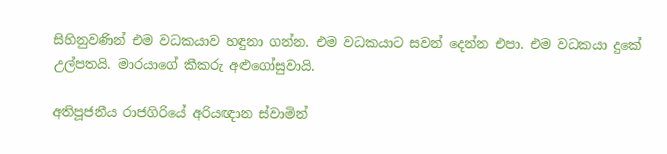සිහිනුවණින් එම වධකයාව හඳුනා ගන්න. එම වධකයාට සවන් දෙන්න එපා. එම වධකයා දුකේ උල්පතයි. මාරයාගේ කීකරු අළුගෝසුවායි.

අතිපූජනීය රාජගිරියේ අරියඥාන ස්වාමින්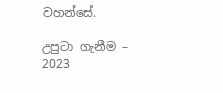වහන්සේ.

උපුටා ගැනීම – 2023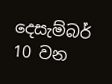දෙසැම්බර් 10 වන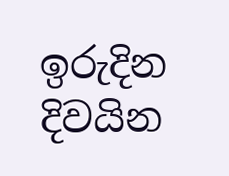ඉරුදින දිවයින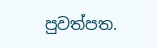පුවත්පත.